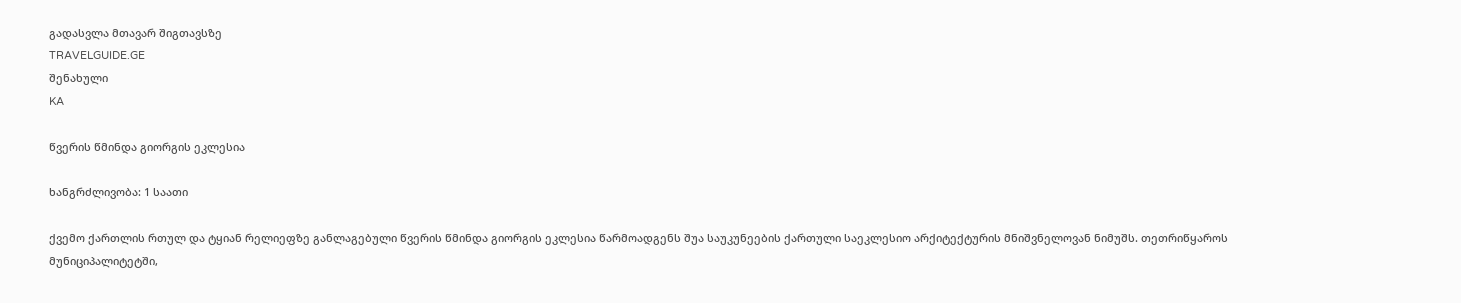გადასვლა მთავარ შიგთავსზე
TRAVELGUIDE.GE
შენახული
KA

წვერის წმინდა გიორგის ეკლესია

ხანგრძლივობა: 1 საათი

ქვემო ქართლის რთულ და ტყიან რელიეფზე განლაგებული წვერის წმინდა გიორგის ეკლესია წარმოადგენს შუა საუკუნეების ქართული საეკლესიო არქიტექტურის მნიშვნელოვან ნიმუშს. თეთრიწყაროს მუნიციპალიტეტში,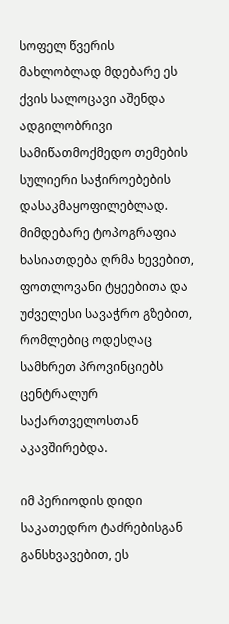სოფელ წვერის მახლობლად მდებარე ეს ქვის სალოცავი აშენდა ადგილობრივი სამიწათმოქმედო თემების სულიერი საჭიროებების დასაკმაყოფილებლად. მიმდებარე ტოპოგრაფია ხასიათდება ღრმა ხევებით, ფოთლოვანი ტყეებითა და უძველესი სავაჭრო გზებით, რომლებიც ოდესღაც სამხრეთ პროვინციებს ცენტრალურ საქართველოსთან აკავშირებდა.

იმ პერიოდის დიდი საკათედრო ტაძრებისგან განსხვავებით, ეს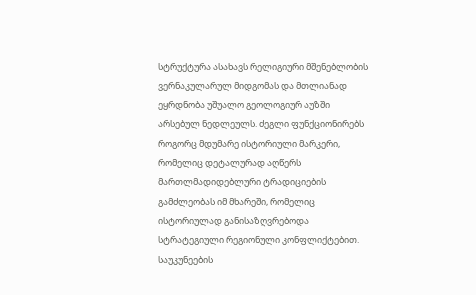სტრუქტურა ასახავს რელიგიური მშენებლობის ვერნაკულარულ მიდგომას და მთლიანად ეყრდნობა უშუალო გეოლოგიურ აუზში არსებულ ნედლეულს. ძეგლი ფუნქციონირებს როგორც მდუმარე ისტორიული მარკერი, რომელიც დეტალურად აღწერს მართლმადიდებლური ტრადიციების გამძლეობას იმ მხარეში, რომელიც ისტორიულად განისაზღვრებოდა სტრატეგიული რეგიონული კონფლიქტებით. საუკუნეების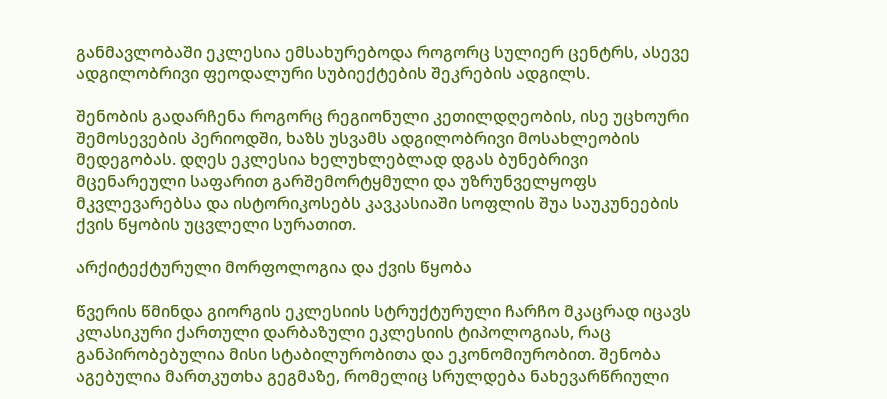განმავლობაში ეკლესია ემსახურებოდა როგორც სულიერ ცენტრს, ასევე ადგილობრივი ფეოდალური სუბიექტების შეკრების ადგილს.

შენობის გადარჩენა როგორც რეგიონული კეთილდღეობის, ისე უცხოური შემოსევების პერიოდში, ხაზს უსვამს ადგილობრივი მოსახლეობის მედეგობას. დღეს ეკლესია ხელუხლებლად დგას ბუნებრივი მცენარეული საფარით გარშემორტყმული და უზრუნველყოფს მკვლევარებსა და ისტორიკოსებს კავკასიაში სოფლის შუა საუკუნეების ქვის წყობის უცვლელი სურათით.

არქიტექტურული მორფოლოგია და ქვის წყობა

წვერის წმინდა გიორგის ეკლესიის სტრუქტურული ჩარჩო მკაცრად იცავს კლასიკური ქართული დარბაზული ეკლესიის ტიპოლოგიას, რაც განპირობებულია მისი სტაბილურობითა და ეკონომიურობით. შენობა აგებულია მართკუთხა გეგმაზე, რომელიც სრულდება ნახევარწრიული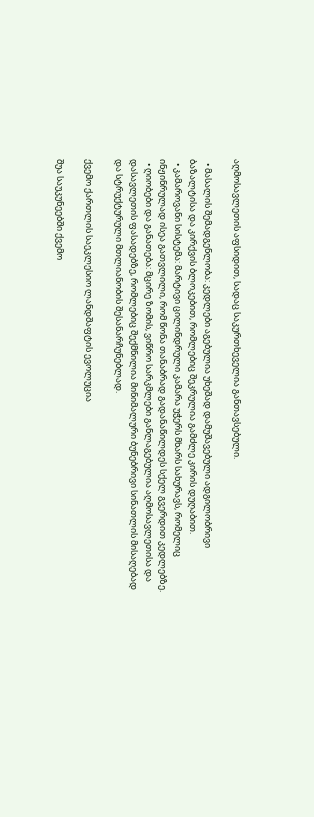აღმოსავლეთის აფსიდით, სადაც საკურთხეველია განთავსებული.

  • მასალის შემადგენლობა: კედლები აგებულია უხეშად დამუშავებული ადგილობრივი ბაზალტისა და კირქვის ბლოკებით, რომლებიც შეკრულია გამძლე კირის დუღაბით.
  • კამაროვანი სისტემა: მარტივი ცილინდრული კამარა უჭერს მხარს სახურავს, რომელიც ინჟინრულად ისეა გათვლილი, რომ წონა თანაბრად გადანაწილდეს სქელ გვერდით კედლებზე.
  • ღიობები და განათება: მცირე ზომის, ვიწრო სარკმლები განლაგებულია აღმოსავლეთისა და დასავლეთის ფასადებზე, რომლებიც შექმნილია მინიმალური ბუნებრივი სინათლის მისაღებად და სტრუქტურული მთლიანობის შესანარჩუნებლად.

ქვემო ქართლის საეკლესიო ლანდშაფტის ევოლუცია

შუა საუკუნეებში ქვემო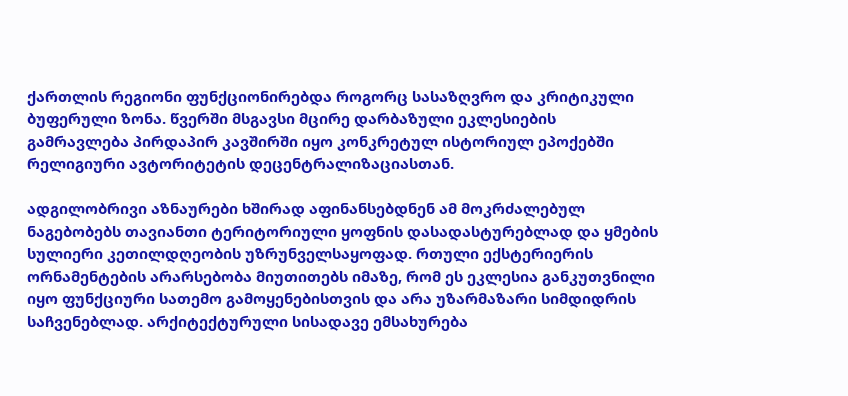ქართლის რეგიონი ფუნქციონირებდა როგორც სასაზღვრო და კრიტიკული ბუფერული ზონა. წვერში მსგავსი მცირე დარბაზული ეკლესიების გამრავლება პირდაპირ კავშირში იყო კონკრეტულ ისტორიულ ეპოქებში რელიგიური ავტორიტეტის დეცენტრალიზაციასთან.

ადგილობრივი აზნაურები ხშირად აფინანსებდნენ ამ მოკრძალებულ ნაგებობებს თავიანთი ტერიტორიული ყოფნის დასადასტურებლად და ყმების სულიერი კეთილდღეობის უზრუნველსაყოფად. რთული ექსტერიერის ორნამენტების არარსებობა მიუთითებს იმაზე, რომ ეს ეკლესია განკუთვნილი იყო ფუნქციური სათემო გამოყენებისთვის და არა უზარმაზარი სიმდიდრის საჩვენებლად. არქიტექტურული სისადავე ემსახურება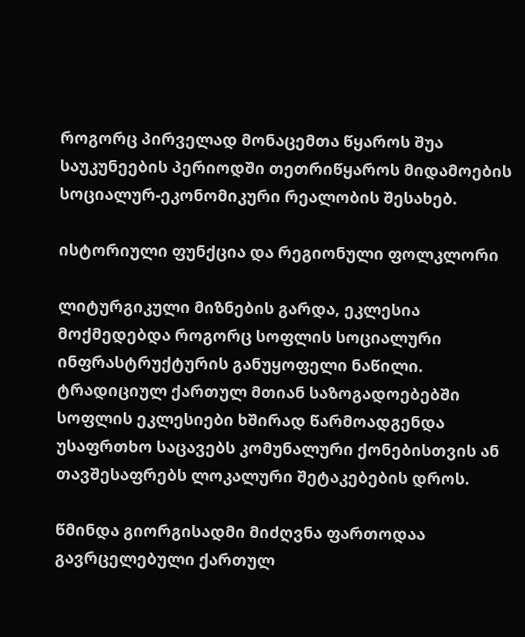როგორც პირველად მონაცემთა წყაროს შუა საუკუნეების პერიოდში თეთრიწყაროს მიდამოების სოციალურ-ეკონომიკური რეალობის შესახებ.

ისტორიული ფუნქცია და რეგიონული ფოლკლორი

ლიტურგიკული მიზნების გარდა, ეკლესია მოქმედებდა როგორც სოფლის სოციალური ინფრასტრუქტურის განუყოფელი ნაწილი. ტრადიციულ ქართულ მთიან საზოგადოებებში სოფლის ეკლესიები ხშირად წარმოადგენდა უსაფრთხო საცავებს კომუნალური ქონებისთვის ან თავშესაფრებს ლოკალური შეტაკებების დროს.

წმინდა გიორგისადმი მიძღვნა ფართოდაა გავრცელებული ქართულ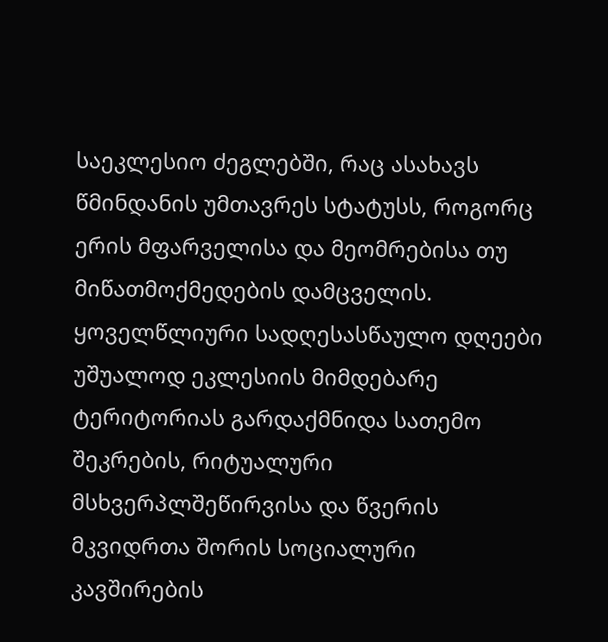საეკლესიო ძეგლებში, რაც ასახავს წმინდანის უმთავრეს სტატუსს, როგორც ერის მფარველისა და მეომრებისა თუ მიწათმოქმედების დამცველის. ყოველწლიური სადღესასწაულო დღეები უშუალოდ ეკლესიის მიმდებარე ტერიტორიას გარდაქმნიდა სათემო შეკრების, რიტუალური მსხვერპლშეწირვისა და წვერის მკვიდრთა შორის სოციალური კავშირების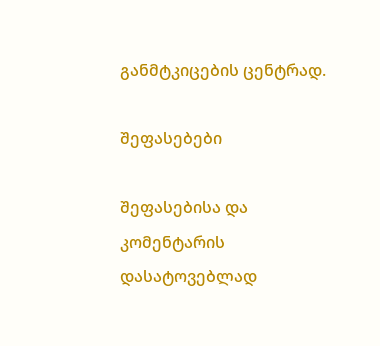განმტკიცების ცენტრად.

შეფასებები

შეფასებისა და კომენტარის დასატოვებლად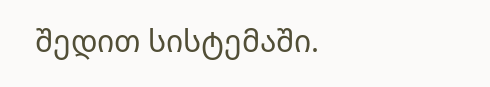შედით სისტემაში.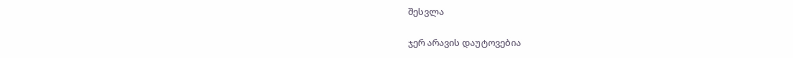შესვლა

ჯერ არავის დაუტოვებია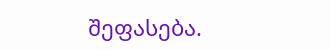შეფასება.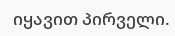იყავით პირველი.